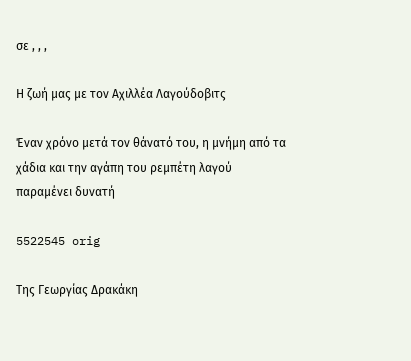σε , , ,

Η ζωή μας με τον Αχιλλέα Λαγούδοβιτς

Έναν χρόνο μετά τον θάνατό του, η μνήμη από τα χάδια και την αγάπη του ρεμπέτη λαγού παραμένει δυνατή

5522545 orig

Της Γεωργίας Δρακάκη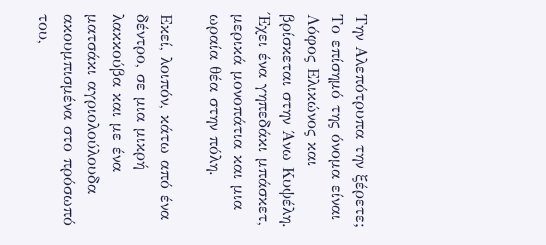Την Αλεπότρυπα την ξέρετε; Το επίσημό της όνομα είναι Λόφος Ελικώνος και βρίσκεται στην Άνω Κυψέλη. Έχει ένα γηπεδάκι μπάσκετ, μερικά μονοπάτια και μια ωραία θέα στην πόλη.

Εκεί, λοιπόν, κάτω από ένα δέντρο, σε μια μικρή λακκούβα και με ένα ματσάκι αγριολούλουδα  ακουμπισμένα στο πρόσωπό του,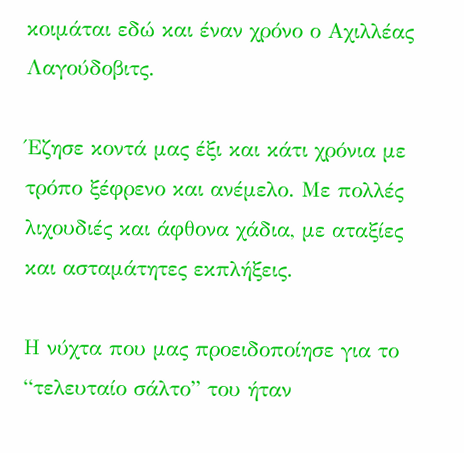κοιμάται εδώ και έναν χρόνο ο Αχιλλέας Λαγούδοβιτς.

Έζησε κοντά μας έξι και κάτι χρόνια με τρόπο ξέφρενο και ανέμελο. Με πολλές λιχουδιές και άφθονα χάδια, με αταξίες και ασταμάτητες εκπλήξεις.

Η νύχτα που μας προειδοποίησε για το “τελευταίο σάλτο” του ήταν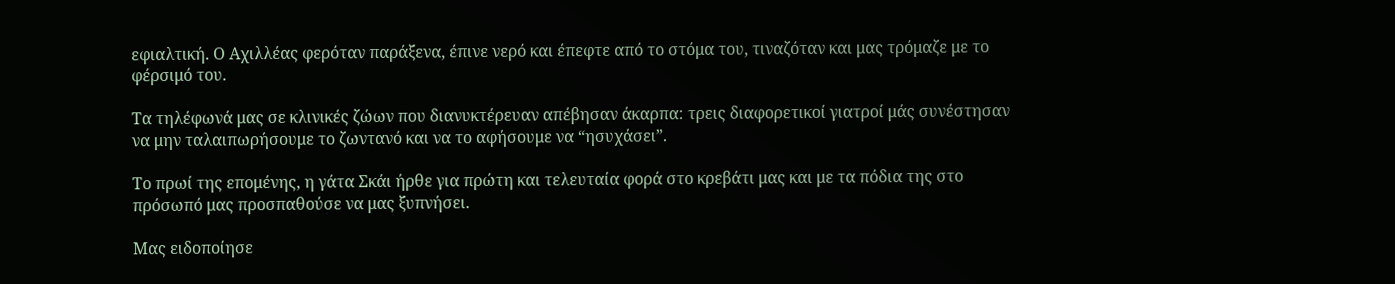εφιαλτική. Ο Αχιλλέας φερόταν παράξενα, έπινε νερό και έπεφτε από το στόμα του, τιναζόταν και μας τρόμαζε με το φέρσιμό του.

Τα τηλέφωνά μας σε κλινικές ζώων που διανυκτέρευαν απέβησαν άκαρπα: τρεις διαφορετικοί γιατροί μάς συνέστησαν να μην ταλαιπωρήσουμε το ζωντανό και να το αφήσουμε να “ησυχάσει”.

Το πρωί της επομένης, η γάτα Σκάι ήρθε για πρώτη και τελευταία φορά στο κρεβάτι μας και με τα πόδια της στο πρόσωπό μας προσπαθούσε να μας ξυπνήσει.

Μας ειδοποίησε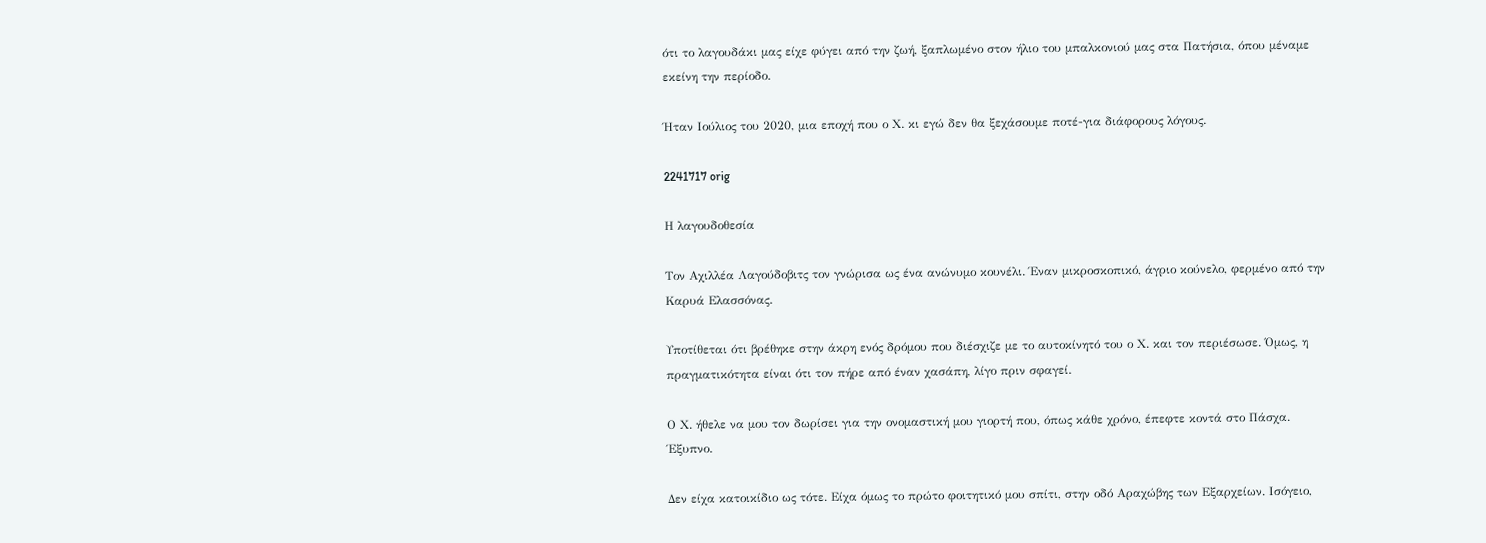ότι το λαγουδάκι μας είχε φύγει από την ζωή, ξαπλωμένο στον ήλιο του μπαλκονιού μας στα Πατήσια, όπου μέναμε εκείνη την περίοδο.

Ήταν Ιούλιος του 2020, μια εποχή που ο Χ. κι εγώ δεν θα ξεχάσουμε ποτέ-για διάφορους λόγους.

2241717 orig

Η λαγουδοθεσία

Τον Αχιλλέα Λαγούδοβιτς τον γνώρισα ως ένα ανώνυμο κουνέλι. Έναν μικροσκοπικό, άγριο κούνελο, φερμένο από την Καρυά Ελασσόνας.

Υποτίθεται ότι βρέθηκε στην άκρη ενός δρόμου που διέσχιζε με το αυτοκίνητό του ο Χ. και τον περιέσωσε. Όμως, η πραγματικότητα είναι ότι τον πήρε από έναν χασάπη, λίγο πριν σφαγεί.

Ο Χ. ήθελε να μου τον δωρίσει για την ονομαστική μου γιορτή που, όπως κάθε χρόνο, έπεφτε κοντά στο Πάσχα. Έξυπνο.

Δεν είχα κατοικίδιο ως τότε. Είχα όμως το πρώτο φοιτητικό μου σπίτι, στην οδό Αραχώβης των Εξαρχείων. Ισόγειο,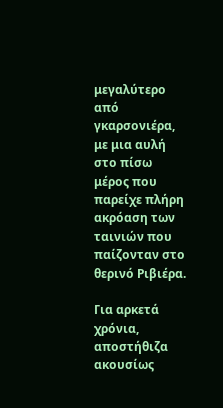μεγαλύτερο από γκαρσονιέρα, με μια αυλή στο πίσω μέρος που παρείχε πλήρη ακρόαση των ταινιών που παίζονταν στο θερινό Ριβιέρα.

Για αρκετά χρόνια, αποστήθιζα ακουσίως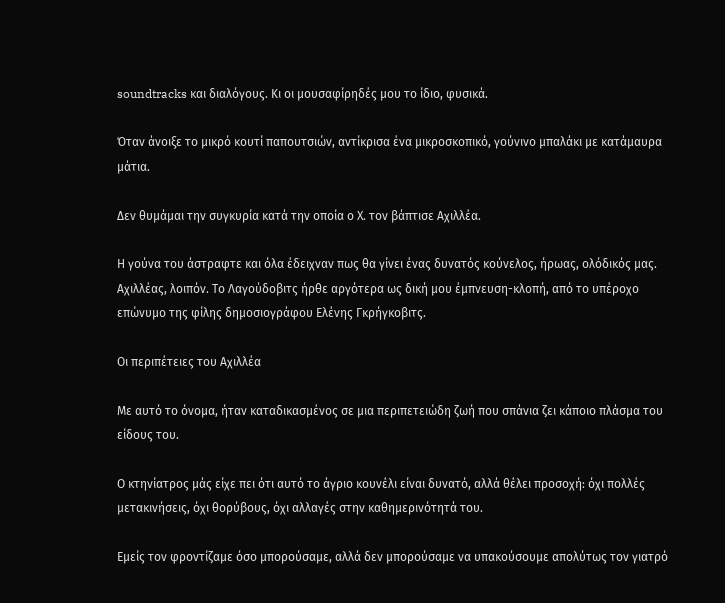soundtracks και διαλόγους. Κι οι μουσαφίρηδές μου το ίδιο, φυσικά.

Όταν άνοιξε το μικρό κουτί παπουτσιών, αντίκρισα ένα μικροσκοπικό, γούνινο μπαλάκι με κατάμαυρα μάτια.

Δεν θυμάμαι την συγκυρία κατά την οποία ο Χ. τον βάπτισε Αχιλλέα.

Η γούνα του άστραφτε και όλα έδειχναν πως θα γίνει ένας δυνατός κούνελος, ήρωας, ολόδικός μας. Αχιλλέας, λοιπόν. Το Λαγούδοβιτς ήρθε αργότερα ως δική μου έμπνευση-κλοπή, από το υπέροχο επώνυμο της φίλης δημοσιογράφου Ελένης Γκρήγκοβιτς.

Οι περιπέτειες του Αχιλλέα

Με αυτό το όνομα, ήταν καταδικασμένος σε μια περιπετειώδη ζωή που σπάνια ζει κάποιο πλάσμα του είδους του.

Ο κτηνίατρος μάς είχε πει ότι αυτό το άγριο κουνέλι είναι δυνατό, αλλά θέλει προσοχή: όχι πολλές μετακινήσεις, όχι θορύβους, όχι αλλαγές στην καθημερινότητά του.

Εμείς τον φροντίζαμε όσο μπορούσαμε, αλλά δεν μπορούσαμε να υπακούσουμε απολύτως τον γιατρό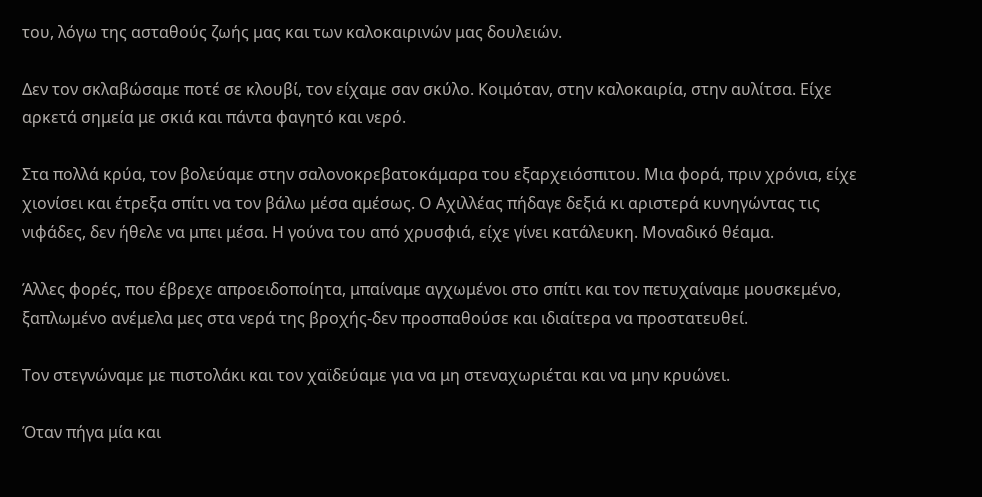του, λόγω της ασταθούς ζωής μας και των καλοκαιρινών μας δουλειών.

Δεν τον σκλαβώσαμε ποτέ σε κλουβί, τον είχαμε σαν σκύλο. Κοιμόταν, στην καλοκαιρία, στην αυλίτσα. Είχε αρκετά σημεία με σκιά και πάντα φαγητό και νερό.

Στα πολλά κρύα, τον βολεύαμε στην σαλονοκρεβατοκάμαρα του εξαρχειόσπιτου. Μια φορά, πριν χρόνια, είχε χιονίσει και έτρεξα σπίτι να τον βάλω μέσα αμέσως. Ο Αχιλλέας πήδαγε δεξιά κι αριστερά κυνηγώντας τις νιφάδες, δεν ήθελε να μπει μέσα. Η γούνα του από χρυσφιά, είχε γίνει κατάλευκη. Μοναδικό θέαμα.

Άλλες φορές, που έβρεχε απροειδοποίητα, μπαίναμε αγχωμένοι στο σπίτι και τον πετυχαίναμε μουσκεμένο, ξαπλωμένο ανέμελα μες στα νερά της βροχής-δεν προσπαθούσε και ιδιαίτερα να προστατευθεί.

Τον στεγνώναμε με πιστολάκι και τον χαϊδεύαμε για να μη στεναχωριέται και να μην κρυώνει.

Όταν πήγα μία και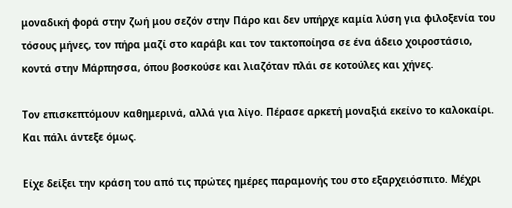μοναδική φορά στην ζωή μου σεζόν στην Πάρο και δεν υπήρχε καμία λύση για φιλοξενία του τόσους μήνες, τον πήρα μαζί στο καράβι και τον τακτοποίησα σε ένα άδειο χοιροστάσιο, κοντά στην Μάρπησσα, όπου βοσκούσε και λιαζόταν πλάι σε κοτούλες και χήνες.

Τον επισκεπτόμουν καθημερινά, αλλά για λίγο. Πέρασε αρκετή μοναξιά εκείνο το καλοκαίρι. Και πάλι άντεξε όμως.

Είχε δείξει την κράση του από τις πρώτες ημέρες παραμονής του στο εξαρχειόσπιτο. Μέχρι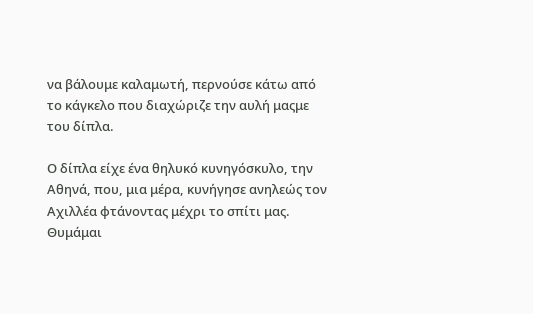να βάλουμε καλαμωτή, περνούσε κάτω από το κάγκελο που διαχώριζε την αυλή μαςμε του δίπλα.

Ο δίπλα είχε ένα θηλυκό κυνηγόσκυλο, την Αθηνά, που, μια μέρα, κυνήγησε ανηλεώς τον Αχιλλέα φτάνοντας μέχρι το σπίτι μας. Θυμάμαι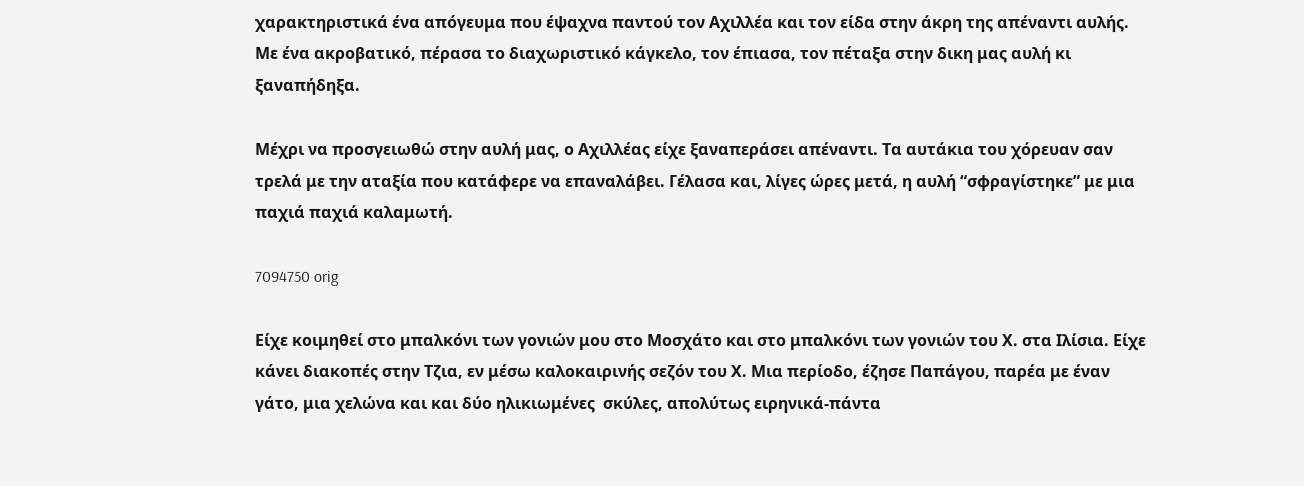χαρακτηριστικά ένα απόγευμα που έψαχνα παντού τον Αχιλλέα και τον είδα στην άκρη της απέναντι αυλής. Με ένα ακροβατικό, πέρασα το διαχωριστικό κάγκελο, τον έπιασα, τον πέταξα στην δικη μας αυλή κι ξαναπήδηξα.

Μέχρι να προσγειωθώ στην αυλή μας, ο Αχιλλέας είχε ξαναπεράσει απέναντι. Τα αυτάκια του χόρευαν σαν τρελά με την αταξία που κατάφερε να επαναλάβει. Γέλασα και, λίγες ώρες μετά, η αυλή “σφραγίστηκε” με μια παχιά παχιά καλαμωτή.

7094750 orig

Είχε κοιμηθεί στο μπαλκόνι των γονιών μου στο Μοσχάτο και στο μπαλκόνι των γονιών του Χ. στα Ιλίσια. Είχε κάνει διακοπές στην Τζια, εν μέσω καλοκαιρινής σεζόν του Χ. Μια περίοδο, έζησε Παπάγου, παρέα με έναν γάτο, μια χελώνα και και δύο ηλικιωμένες  σκύλες, απολύτως ειρηνικά-πάντα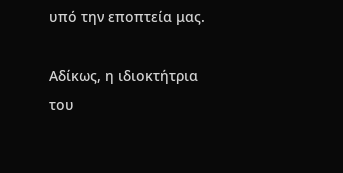υπό την εποπτεία μας.

Αδίκως, η ιδιοκτήτρια του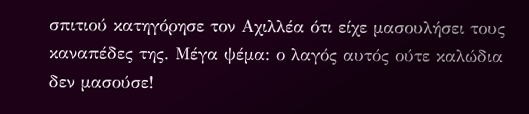σπιτιού κατηγόρησε τον Αχιλλέα ότι είχε μασουλήσει τους καναπέδες της. Μέγα ψέμα: ο λαγός αυτός ούτε καλώδια δεν μασούσε!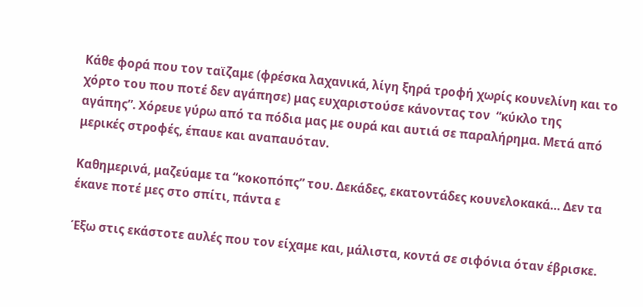Κάθε φορά που τον ταϊζαμε (φρέσκα λαχανικά, λίγη ξηρά τροφή χωρίς κουνελίνη και το χόρτο του που ποτέ δεν αγάπησε) μας ευχαριστούσε κάνοντας τον  “κύκλο της αγάπης”. Χόρευε γύρω από τα πόδια μας με ουρά και αυτιά σε παραλήρημα. Μετά από μερικές στροφές, έπαυε και αναπαυόταν.

Καθημερινά, μαζεύαμε τα “κοκοπόπς” του. Δεκάδες, εκατοντάδες κουνελοκακά… Δεν τα έκανε ποτέ μες στο σπίτι, πάντα ε

Έξω στις εκάστοτε αυλές που τον είχαμε και, μάλιστα, κοντά σε σιφόνια όταν έβρισκε.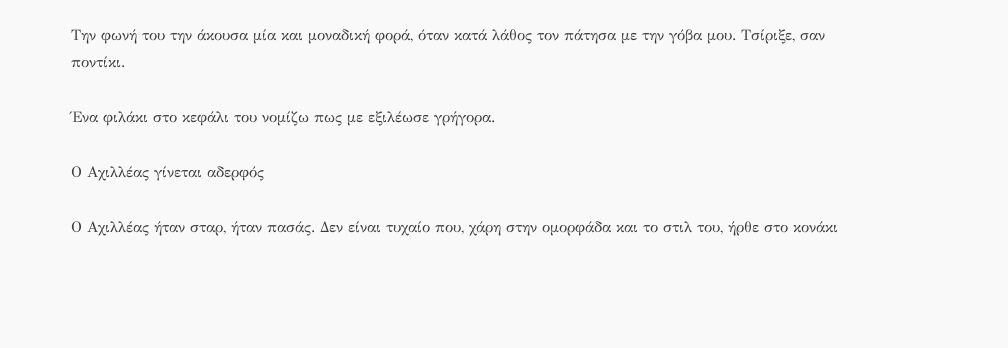Την φωνή του την άκουσα μία και μοναδική φορά, όταν κατά λάθος τον πάτησα με την γόβα μου. Τσίριξε, σαν ποντίκι.

Ένα φιλάκι στο κεφάλι του νομίζω πως με εξιλέωσε γρήγορα.

Ο Αχιλλέας γίνεται αδερφός

Ο Αχιλλέας ήταν σταρ, ήταν πασάς. Δεν είναι τυχαίο που, χάρη στην ομορφάδα και το στιλ του, ήρθε στο κονάκι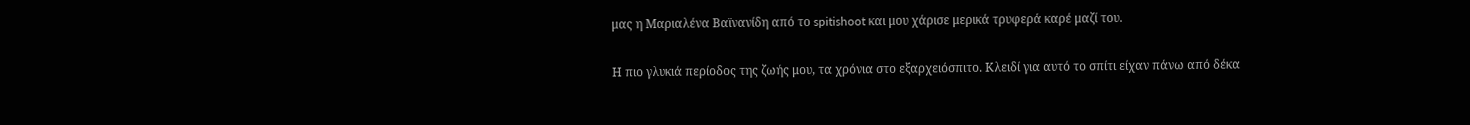μας η Μαριαλένα Βαϊνανίδη από το spitishoot και μου χάρισε μερικά τρυφερά καρέ μαζί του.

Η πιο γλυκιά περίοδος της ζωής μου, τα χρόνια στο εξαρχειόσπιτο. Κλειδί για αυτό το σπίτι είχαν πάνω από δέκα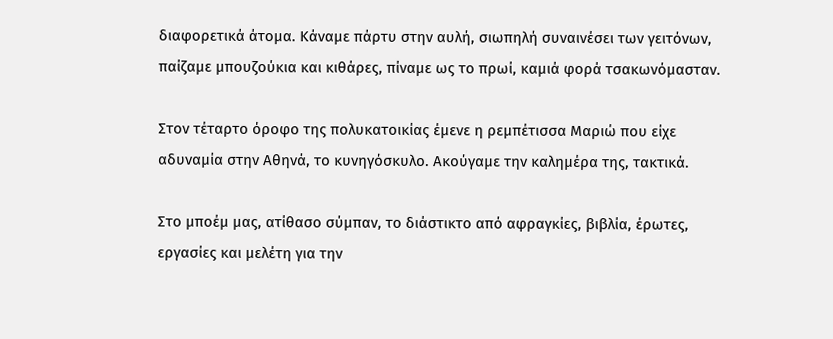διαφορετικά άτομα. Κάναμε πάρτυ στην αυλή, σιωπηλή συναινέσει των γειτόνων, παίζαμε μπουζούκια και κιθάρες, πίναμε ως το πρωί, καμιά φορά τσακωνόμασταν.

Στον τέταρτο όροφο της πολυκατοικίας έμενε η ρεμπέτισσα Μαριώ που είχε αδυναμία στην Αθηνά, το κυνηγόσκυλο. Ακούγαμε την καλημέρα της, τακτικά.

Στο μποέμ μας, ατίθασο σύμπαν, το διάστικτο από αφραγκίες, βιβλία, έρωτες, εργασίες και μελέτη για την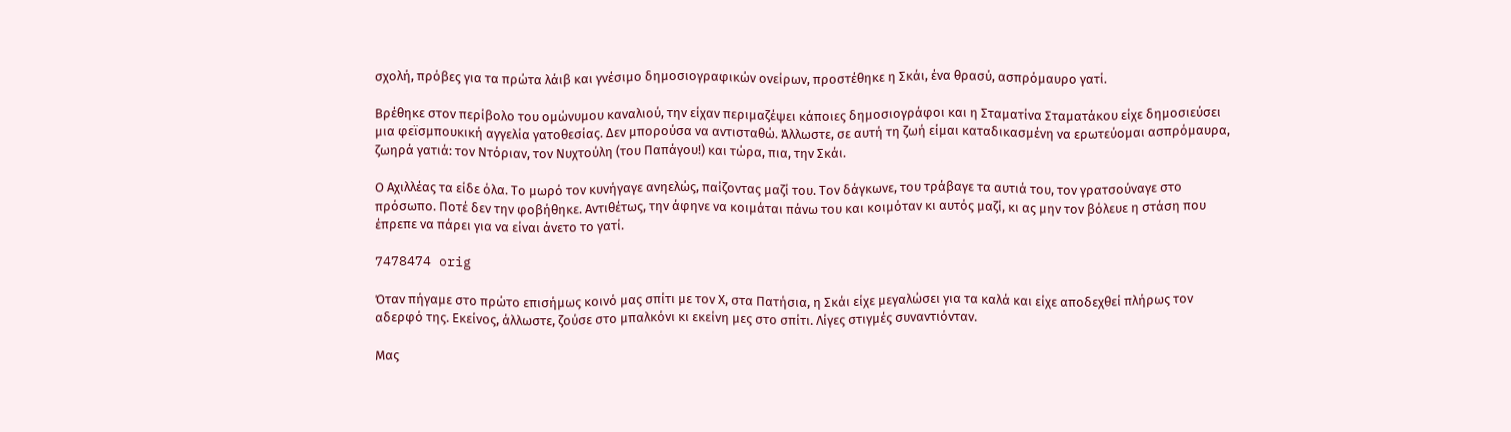σχολή, πρόβες για τα πρώτα λάιβ και γνέσιμο δημοσιογραφικών ονείρων, προστέθηκε η Σκάι, ένα θρασύ, ασπρόμαυρο γατί.

Βρέθηκε στον περίβολο του ομώνυμου καναλιού, την είχαν περιμαζέψει κάποιες δημοσιογράφοι και η Σταματίνα Σταματάκου είχε δημοσιεύσει μια φεϊσμπουκική αγγελία γατοθεσίας. Δεν μπορούσα να αντισταθώ. Άλλωστε, σε αυτή τη ζωή είμαι καταδικασμένη να ερωτεύομαι ασπρόμαυρα, ζωηρά γατιά: τον Ντόριαν, τον Νυχτούλη (του Παπάγου!) και τώρα, πια, την Σκάι.

Ο Αχιλλέας τα είδε όλα. Το μωρό τον κυνήγαγε ανηελώς, παίζοντας μαζί του. Τον δάγκωνε, του τράβαγε τα αυτιά του, τον γρατσούναγε στο πρόσωπο. Ποτέ δεν την φοβήθηκε. Αντιθέτως, την άφηνε να κοιμάται πάνω του και κοιμόταν κι αυτός μαζί, κι ας μην τον βόλευε η στάση που έπρεπε να πάρει για να είναι άνετο το γατί.

7478474 orig

Όταν πήγαμε στο πρώτο επισήμως κοινό μας σπίτι με τον Χ, στα Πατήσια, η Σκάι είχε μεγαλώσει για τα καλά και είχε αποδεχθεί πλήρως τον αδερφό της. Εκείνος, άλλωστε, ζούσε στο μπαλκόνι κι εκείνη μες στο σπίτι. Λίγες στιγμές συναντιόνταν.

Μας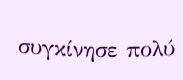συγκίνησε πολύ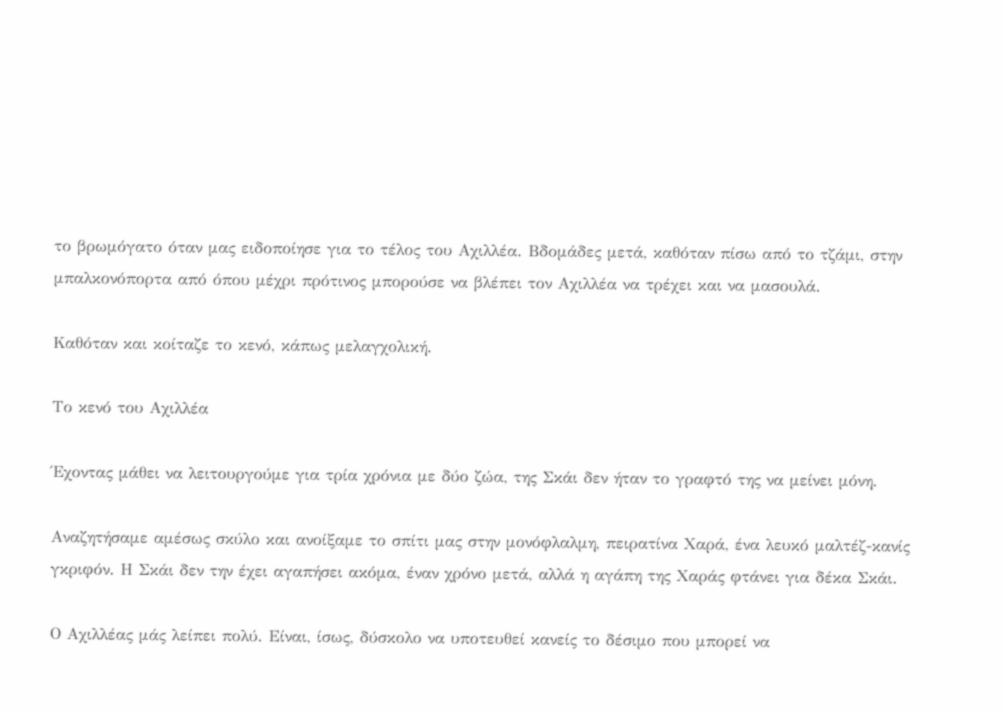το βρωμόγατο όταν μας ειδοποίησε για το τέλος του Αχιλλέα. Βδομάδες μετά, καθόταν πίσω από το τζάμι, στην μπαλκονόπορτα από όπου μέχρι πρότινος μπορούσε να βλέπει τον Αχιλλέα να τρέχει και να μασουλά.

Καθόταν και κοίταζε το κενό, κάπως μελαγχολική.

Το κενό του Αχιλλέα

Έχοντας μάθει να λειτουργούμε για τρία χρόνια με δύο ζώα, της Σκάι δεν ήταν το γραφτό της να μείνει μόνη.

Αναζητήσαμε αμέσως σκύλο και ανοίξαμε το σπίτι μας στην μονόφλαλμη, πειρατίνα Χαρά, ένα λευκό μαλτέζ-κανίς γκριφόν. Η Σκάι δεν την έχει αγαπήσει ακόμα, έναν χρόνο μετά, αλλά η αγάπη της Χαράς φτάνει για δέκα Σκάι.

Ο Αχιλλέας μάς λείπει πολύ. Είναι, ίσως, δύσκολο να υποτευθεί κανείς το δέσιμο που μπορεί να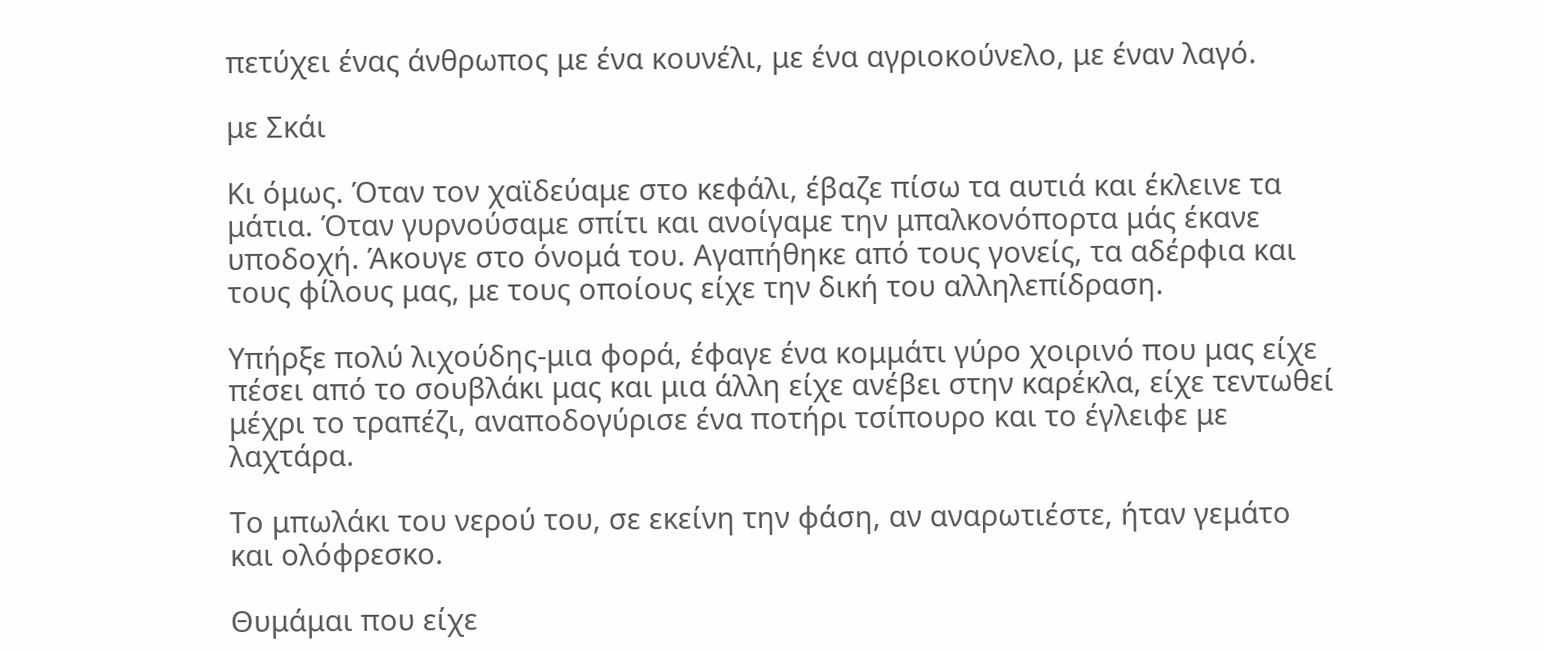πετύχει ένας άνθρωπος με ένα κουνέλι, με ένα αγριοκούνελο, με έναν λαγό.

με Σκάι

Κι όμως. Όταν τον χαϊδεύαμε στο κεφάλι, έβαζε πίσω τα αυτιά και έκλεινε τα μάτια. Όταν γυρνούσαμε σπίτι και ανοίγαμε την μπαλκονόπορτα μάς έκανε υποδοχή. Άκουγε στο όνομά του. Αγαπήθηκε από τους γονείς, τα αδέρφια και τους φίλους μας, με τους οποίους είχε την δική του αλληλεπίδραση.

Υπήρξε πολύ λιχούδης-μια φορά, έφαγε ένα κομμάτι γύρο χοιρινό που μας είχε πέσει από το σουβλάκι μας και μια άλλη είχε ανέβει στην καρέκλα, είχε τεντωθεί μέχρι το τραπέζι, αναποδογύρισε ένα ποτήρι τσίπουρο και το έγλειφε με λαχτάρα.

Το μπωλάκι του νερού του, σε εκείνη την φάση, αν αναρωτιέστε, ήταν γεμάτο και ολόφρεσκο.

Θυμάμαι που είχε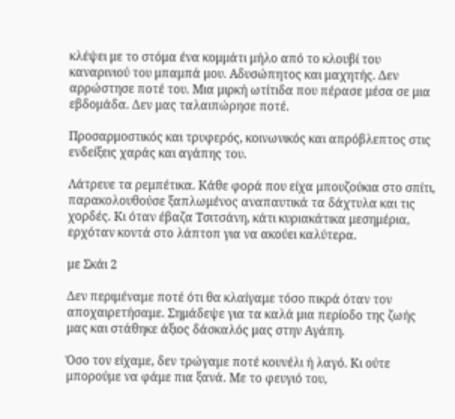κλέψει με το στόμα ένα κομμάτι μήλο από το κλουβί του καναρινιού του μπαμπά μου. Αδυσώπητος και μαχητής. Δεν αρρώστησε ποτέ του. Μια μιρκή ωτίτιδα που πέρασε μέσα σε μια εβδομάδα. Δεν μας ταλαιπώρησε ποτέ.

Προσαρμοστικός και τρυφερός, κοινωνικός και απρόβλεπτος στις ενδείξεις χαράς και αγάπης του.

Λάτρευε τα ρεμπέτικα. Κάθε φορά που είχα μπουζούκια στο σπίτι, παρακολουθούσε ξαπλωμένος αναπαυτικά τα δάχτυλα και τις χορδές. Κι όταν έβαζα Τσιτσάνη, κάτι κυριακάτικα μεσημέρια, ερχόταν κοντά στο λάπτοπ για να ακούει καλύτερα.

με Σκάι 2

Δεν περιμέναμε ποτέ ότι θα κλαίγαμε τόσο πικρά όταν τον αποχαιρετήσαμε. Σημάδεψε για τα καλά μια περίοδο της ζωής μας και στάθηκε άξιος δάσκαλός μας στην Αγάπη.

Όσο τον είχαμε, δεν τρώγαμε ποτέ κουνέλι ή λαγό. Κι ούτε μπορούμε να φάμε πια ξανά. Με το φευγιό του,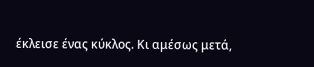έκλεισε ένας κύκλος. Κι αμέσως μετά,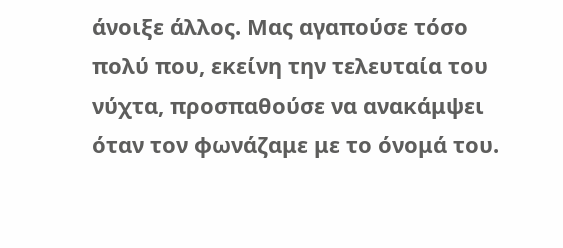άνοιξε άλλος. Μας αγαπούσε τόσο πολύ που, εκείνη την τελευταία του νύχτα, προσπαθούσε να ανακάμψει όταν τον φωνάζαμε με το όνομά του.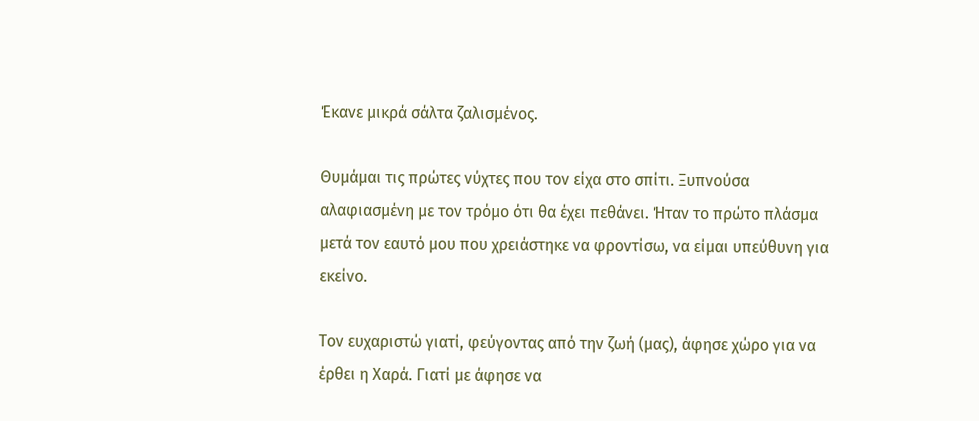Έκανε μικρά σάλτα ζαλισμένος.

Θυμάμαι τις πρώτες νύχτες που τον είχα στο σπίτι. Ξυπνούσα αλαφιασμένη με τον τρόμο ότι θα έχει πεθάνει. Ήταν το πρώτο πλάσμα μετά τον εαυτό μου που χρειάστηκε να φροντίσω, να είμαι υπεύθυνη για εκείνο.

Τον ευχαριστώ γιατί, φεύγοντας από την ζωή (μας), άφησε χώρο για να έρθει η Χαρά. Γιατί με άφησε να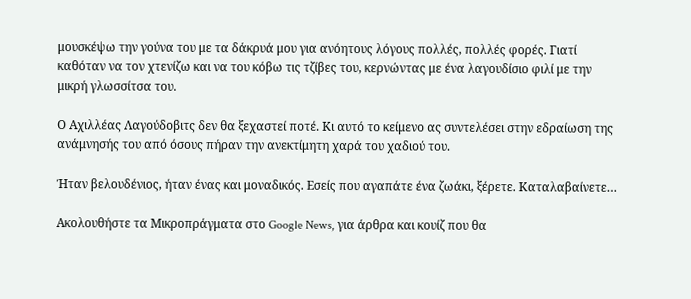μουσκέψω την γούνα του με τα δάκρυά μου για ανόητους λόγους πολλές, πολλές φορές. Γιατί καθόταν να τον χτενίζω και να του κόβω τις τζίβες του, κερνώντας με ένα λαγουδίσιο φιλί με την μικρή γλωσσίτσα του.

Ο Αχιλλέας Λαγούδοβιτς δεν θα ξεχαστεί ποτέ. Κι αυτό το κείμενο ας συντελέσει στην εδραίωση της ανάμνησής του από όσους πήραν την ανεκτίμητη χαρά του χαδιού του.

Ήταν βελουδένιος, ήταν ένας και μοναδικός. Εσείς που αγαπάτε ένα ζωάκι, ξέρετε. Καταλαβαίνετε…

Ακολουθήστε τα Μικροπράγματα στο Google News, για άρθρα και κουίζ που θα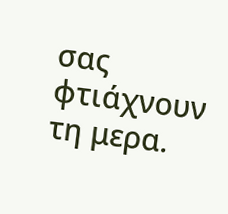σας φτιάχνουν τη μερα.